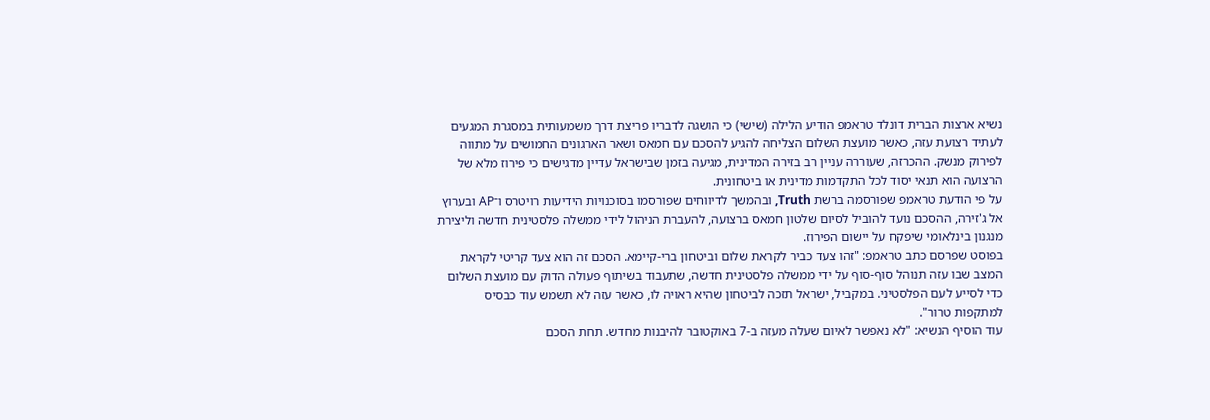נשיא ארצות הברית דונלד טראמפ הודיע הלילה (שישי) כי הושגה לדבריו פריצת דרך משמעותית במסגרת המגעים לעתיד רצועת עזה, כאשר מועצת השלום הצליחה להגיע להסכם עם חמאס ושאר הארגונים החמושים על מתווה לפירוק מנשק. ההכרזה, שעוררה עניין רב בזירה המדינית, מגיעה בזמן שבישראל עדיין מדגישים כי פירוז מלא של הרצועה הוא תנאי יסוד לכל התקדמות מדינית או ביטחונית.
על פי הודעת טראמפ שפורסמה ברשת Truth, ובהמשך לדיווחים שפורסמו בסוכנויות הידיעות רויטרס ו־AP ובערוץ אל ג'זירה, ההסכם נועד להוביל לסיום שלטון חמאס ברצועה, להעברת הניהול לידי ממשלה פלסטינית חדשה וליצירת מנגנון בינלאומי שיפקח על יישום הפירוז.
בפוסט שפרסם כתב טראמפ: "זהו צעד כביר לקראת שלום וביטחון ברי-קיימא. הסכם זה הוא צעד קריטי לקראת המצב שבו עזה תנוהל סוף-סוף על ידי ממשלה פלסטינית חדשה, שתעבוד בשיתוף פעולה הדוק עם מועצת השלום כדי לסייע לעם הפלסטיני. במקביל, ישראל תזכה לביטחון שהיא ראויה לו, כאשר עזה לא תשמש עוד כבסיס למתקפות טרור".
עוד הוסיף הנשיא: "לא נאפשר לאיום שעלה מעזה ב-7 באוקטובר להיבנות מחדש. תחת הסכם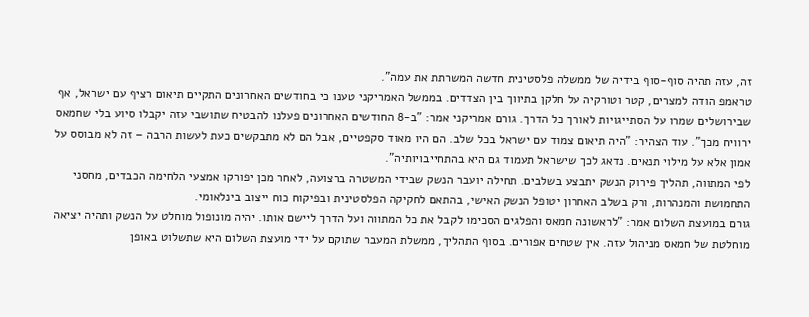זה, עזה תהיה סוף-סוף בידיה של ממשלה פלסטינית חדשה המשרתת את עמה".
טראמפ הודה למצרים, קטר וטורקיה על חלקן בתיווך בין הצדדים. בממשל האמריקני טענו כי בחודשים האחרונים התקיים תיאום רציף עם ישראל, אף שבירושלים שמרו על הסתייגויות לאורך כל הדרך. גורם אמריקני אמר: "ב-8 החודשים האחרונים פעלנו להבטיח שתושבי עזה יקבלו סיוע בלי שחמאס ירוויח מכך". עוד הצהיר: "היה תיאום צמוד עם ישראל בכל שלב. הם היו מאוד סקפטיים, אבל הם לא מתבקשים כעת לעשות הרבה – זה לא מבוסס על אמון אלא על מילוי תנאים. נדאג לכך שישראל תעמוד גם היא בהתחייבויותיה".
לפי המתווה, תהליך פירוק הנשק יתבצע בשלבים. תחילה יועבר הנשק שבידי המשטרה ברצועה, לאחר מכן יפורקו אמצעי הלחימה הכבדים, מחסני התחמושת והמנהרות, ורק בשלב האחרון יטופל הנשק האישי, בהתאם לחקיקה הפלסטינית ובפיקוח כוח ייצוב בינלאומי.
גורם במועצת השלום אמר: "לראשונה חמאס והפלגים הסכימו לקבל את כל המתווה ועל הדרך ליישם אותו. יהיה מונופול מוחלט על הנשק ותהיה יציאה מוחלטת של חמאס מניהול עזה. אין שטחים אפורים. בסוף התהליך, ממשלת המעבר שתוקם על ידי מועצת השלום היא שתשלוט באופן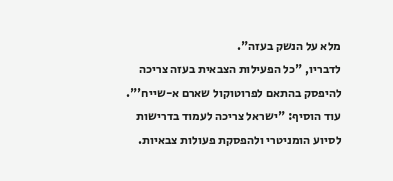מלא על הנשק בעזה".
לדבריו, "כל הפעילות הצבאית בעזה צריכה להיפסק בהתאם לפרוטוקול שארם א-שייח'". עוד הוסיף: "ישראל צריכה לעמוד בדרישות לסיוע הומניטרי ולהפסקת פעולות צבאיות.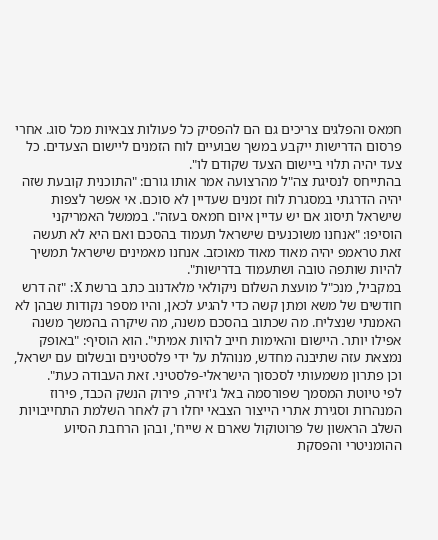חמאס והפלגים צריכים גם הם להפסיק כל פעולות צבאיות מכל סוג. אחרי פרסום הדרישות ייקבע במשך שבועיים לוח הזמנים ליישום הצעדים. כל צעד יהיה תלוי ביישום הצעד שקודם לו".
בהתייחס לנסיגת צה"ל מהרצועה אמר אותו גורם: "התוכנית קובעת שזה יהיה הדרגתי במסגרת לוח זמנים שעדיין לא סוכם. אי אפשר לצפות שישראל תיסוג אם יש עדיין איום חמאס בעזה". בממשל האמריקני הוסיפו: "אנחנו משוכנעים שישראל תעמוד בהסכם ואם היא לא תעשה זאת טראמפ יהיה מאוד מאוד מאוכזב. אנחנו מאמינים שישראל תמשיך להיות שותפה טובה ושתעמוד בדרישות".
במקביל, מנכ"ל מועצת השלום ניקולאי מלאדנוב כתב ברשת X: "זה דרש חודשים של משא ומתן קשה כדי להגיע לכאן, והיו מספר נקודות שבהן לא האמנתי שנצליח. מה שכתוב בהסכם משנה, מה שיקרה בהמשך משנה אפילו יותר. היישום והאימות חייב להיות אמיתי". הוא הוסיף: "באופק נמצאת עזה שתיבנה מחדש, מנוהלת על ידי פלסטינים ובשלום עם ישראל, וכן פתרון משמעותי לסכסוך הישראלי-פלסטיני. זאת העבודה כעת".
לפי טיוטת המסמך שפורסמה באל ג'זירה, פירוק הנשק הכבד, פירוז המנהרות וסגירת אתרי הייצור הצבאי יחלו רק לאחר השלמת התחייבויות השלב הראשון של פרוטוקול שארם א שייח', ובהן הרחבת הסיוע ההומניטרי והפסקת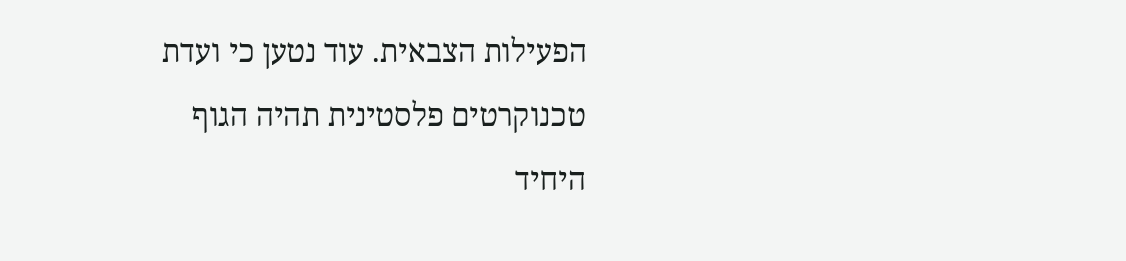הפעילות הצבאית. עוד נטען כי ועדת טכנוקרטים פלסטינית תהיה הגוף היחיד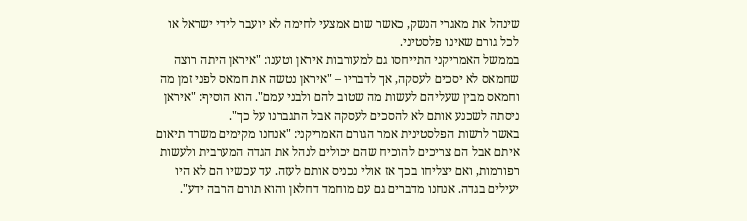שינהל את מאגרי הנשק, כאשר שום אמצעי לחימה לא יועבר לידי ישראל או לכל גורם שאינו פלסטיני.
בממשל האמריקני התייחסו גם למעורבות איראן וטענו: "איראן היתה רוצה שחמאס לא יסכים לעסקה, אך לדבריו – "איראן נטשה את חמאס לפני זמן מה וחמאס מבין שעליהם לעשות מה שטוב להם ולבני עמם". הוא הוסיף: "איראן ניסתה לשכנע אותם לא להסכים לעסקה אבל התגברנו על כך".
באשר לרשות הפלסטינית אמר הגורם האמריקני: "אנחנו מקימים משרד תיאום איתם אבל הם צריכים להוכיח שהם יכולים לנהל את הגדה המערבית ולעשות רפורמות, ואם יצליחו בכך אז אולי נכניס אותם לעזה. עד עכשיו הם לא היו יעילים בגדה. אנחנו מדברים גם עם מוחמד דחלאן והוא תורם הרבה ידע".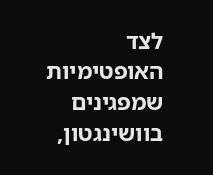לצד האופטימיות שמפגינים בוושינגטון,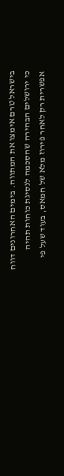בישראל טרם אימצו את המתווה. בימים האחרונים דווח כי ירושלים הבהירה שהסכמה לנסיגת כוחות תהיה אפשרית רק לאחר פירוז מלא של חמאס, בעוד שעל פי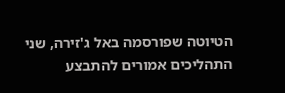הטיוטה שפורסמה באל ג'זירה, שני התהליכים אמורים להתבצע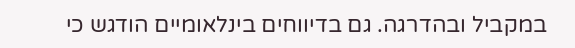במקביל ובהדרגה. גם בדיווחים בינלאומיים הודגש כי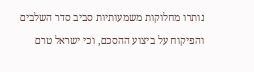נותרו מחלוקות משמעותיות סביב סדר השלבים והפיקוח על ביצוע ההסכם, וכי ישראל טרם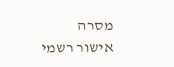מסרה אישור רשמי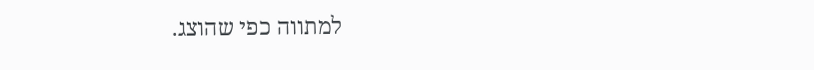למתווה כפי שהוצג.